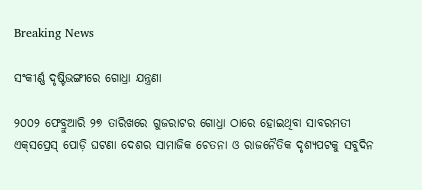Breaking News

ସଂକୀର୍ଣ୍ଣ ଦୃଷ୍ଟିଭଙ୍ଗୀରେ ଗୋଧ୍ରା ଯନ୍ତ୍ରଣା

୨୦୦୨ ଫେବ୍ରୁଆରି ୨୭ ତାରିଖରେ ଗୁଜରାଟର ଗୋଧ୍ରା ଠାରେ ହୋଇଥିବା ସାବରମତୀ ଏକ୍‌ସପ୍ରେସ୍‌ ପୋଡ଼ି ଘଟଣା ଦେଶର ସାମାଜିକ ଚେତନା ଓ ରାଜନୈତିକ ଦୃଶ୍ୟପଟକୁ ସବୁଦିନ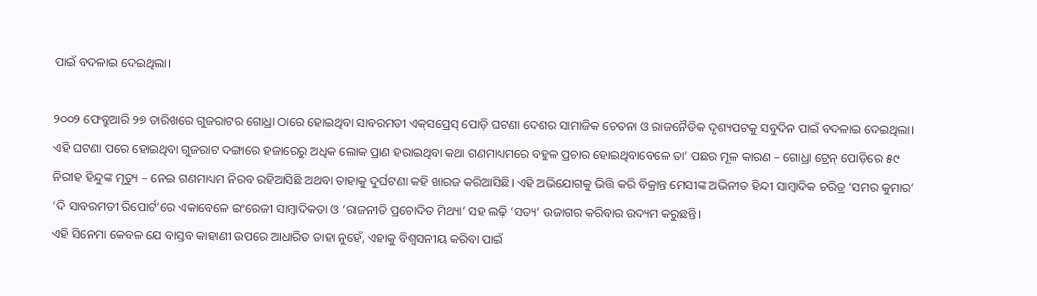ପାଇଁ ବଦଳାଇ ଦେଇଥିଲା।

୨୦୦୨ ଫେବ୍ରୁଆରି ୨୭ ତାରିଖରେ ଗୁଜରାଟର ଗୋଧ୍ରା ଠାରେ ହୋଇଥିବା ସାବରମତୀ ଏକ୍‌ସପ୍ରେସ୍‌ ପୋଡ଼ି ଘଟଣା ଦେଶର ସାମାଜିକ ଚେତନା ଓ ରାଜନୈତିକ ଦୃଶ୍ୟପଟକୁ ସବୁଦିନ ପାଇଁ ବଦଳାଇ ଦେଇଥିଲା। ଏହି ଘଟଣା ପରେ ହୋଇଥିବା ଗୁଜରାଟ ଦଙ୍ଗାରେ ହଜାରେରୁ ଅଧିକ ଲୋକ ପ୍ରାଣ ହରାଇଥିବା କଥା ଗଣମାଧ୍ୟମରେ ବହୁଳ ପ୍ରଚାର ହୋଇଥିବାବେଳେ ତା’ ପଛର ମୂଳ କାରଣ – ଗୋଧ୍ରା ଟ୍ରେନ୍‌ ପୋଡ଼ିରେ ୫୯ ନିରୀହ ହିନ୍ଦୁଙ୍କ ମୃତ୍ୟୁ – ନେଇ ଗଣମାଧ୍ୟମ ନିରବ ରହିଆସିଛି ଅଥବା ତାହାକୁ ଦୁର୍ଘଟଣା କହି ଖାରଜ କରିଆସିଛି। ଏହି ଅଭିଯୋଗକୁ ଭିତ୍ତି କରି ବିକ୍ରାନ୍ତ ମେସୀଙ୍କ ଅଭିନୀତ ହିନ୍ଦୀ ସାମ୍ବାଦିକ ଚରିତ୍ର ‘ସମର କୁମାର’ ‘ଦି ସାବରମତୀ ରିପୋର୍ଟ’ରେ ଏକାବେଳେ ଇଂରେଜୀ ସାମ୍ବାଦିକତା ଓ ‘ରାଜନୀତି ପ୍ରଚୋଦିତ ମିଥ୍ୟା’ ସହ ଲଢ଼ି ‘ସତ୍ୟ’ ଉଜାଗର କରିବାର ଉଦ୍ୟମ କରୁଛନ୍ତି।
ଏହି ସିନେମା କେବଳ ଯେ ବାସ୍ତବ କାହାଣୀ ଉପରେ ଆଧାରିତ ତାହା ନୁହେଁ, ଏହାକୁ ବିଶ୍ବସନୀୟ କରିବା ପାଇଁ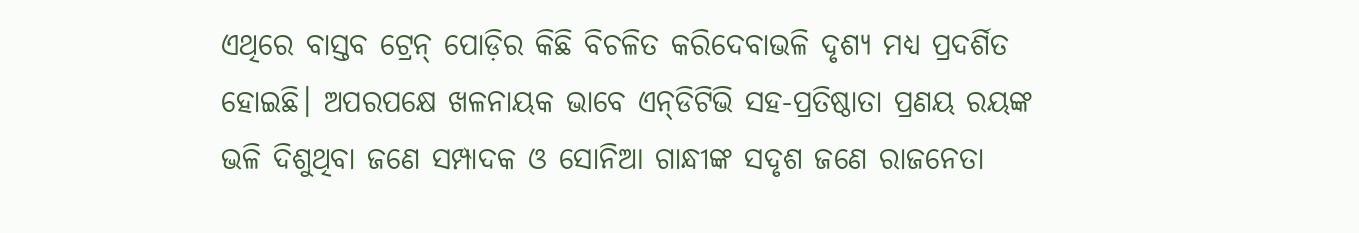ଏଥିରେ ବାସ୍ତବ ଟ୍ରେନ୍‌ ପୋଡ଼ିର କିଛି ବିଚଳିତ କରିଦେବାଭଳି ଦୃଶ୍ୟ ମଧ୍ୟ ପ୍ରଦର୍ଶିତ ହୋଇଛି। ଅପରପକ୍ଷେ ଖଳନାୟକ ଭାବେ ଏନ୍‌ଡିଟିଭି ସହ-ପ୍ରତିଷ୍ଠାତା ପ୍ରଣୟ ରୟଙ୍କ ଭଳି ଦିଶୁଥିବା ଜଣେ ସମ୍ପାଦକ ଓ ସୋନିଆ ଗାନ୍ଧୀଙ୍କ ସଦୃଶ ଜଣେ ରାଜନେତା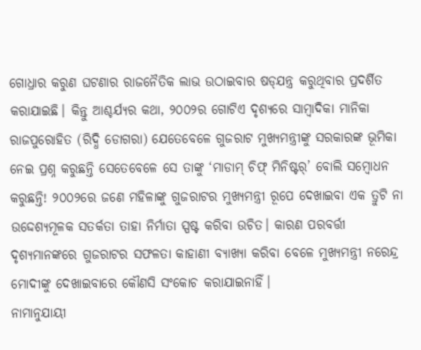ଗୋଧ୍ରାର କରୁଣ ଘଟଣାର ରାଜନୈତିକ ଲାଭ ଉଠାଇବାର ଷଡ୍‌ଯନ୍ତ୍ର କରୁଥିବାର ପ୍ରଦର୍ଶିତ କରାଯାଇଛି। କିନ୍ତୁ ଆଶ୍ଚର୍ଯ୍ୟର କଥା, ୨୦୦୨ର ଗୋଟିଏ ଦୃଶ୍ୟରେ ସାମ୍ବାଦିକା ମାନିକା ରାଜପୁରୋହିତ (ରିଦ୍ଧି ଡୋଗରା) ଯେତେବେଳେ ଗୁଜରାଟ ମୁଖ୍ୟମନ୍ତ୍ରୀଙ୍କୁ ସରକାରଙ୍କ ଭୂମିକା ନେଇ ପ୍ରଶ୍ନ କରୁଛନ୍ତି ସେତେବେଳେ ସେ ତାଙ୍କୁ ‘ମାଡାମ୍‌ ଚିଫ୍‌ ମିନିଷ୍ଟର୍‌’ ବୋଲି ସମ୍ବୋଧନ କରୁଛନ୍ତି! ୨୦୦୨ରେ ଜଣେ ମହିଳାଙ୍କୁ ଗୁଜରାଟର ମୁଖ୍ୟମନ୍ତ୍ରୀ ରୂପେ ଦେଖାଇବା ଏକ ତ୍ରୁଟି ନା ଉଦ୍ଦେଶ୍ୟମୂଳକ ସତର୍କତା ତାହା ନିର୍ମାତା ସ୍ପଷ୍ଟ କରିବା ଉଚିତ। କାରଣ ପରବର୍ତ୍ତୀ ଦୃଶ୍ୟମାନଙ୍କରେ ଗୁଜରାଟର ସଫଳତା କାହାଣୀ ବ୍ୟାଖ୍ୟା କରିବା ବେଳେ ମୁଖ୍ୟମନ୍ତ୍ରୀ ନରେନ୍ଦ୍ର ମୋଦୀଙ୍କୁ ଦେଖାଇବାରେ କୌଣସି ସଂକୋଚ କରାଯାଇନାହିଁ।
ନାମାନୁଯାୟୀ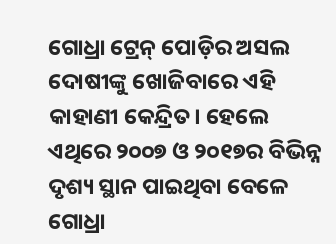ଗୋଧ୍ରା ଟ୍ରେନ୍‌ ପୋଡ଼ିର ଅସଲ ଦୋଷୀଙ୍କୁ ଖୋଜିବାରେ ଏହି କାହାଣୀ କେନ୍ଦ୍ରିତ। ହେଲେ ଏଥିରେ ୨୦୦୭ ଓ ୨୦୧୭ର ବିଭିନ୍ନ ଦୃଶ୍ୟ ସ୍ଥାନ ପାଇଥିବା ବେଳେ ଗୋଧ୍ରା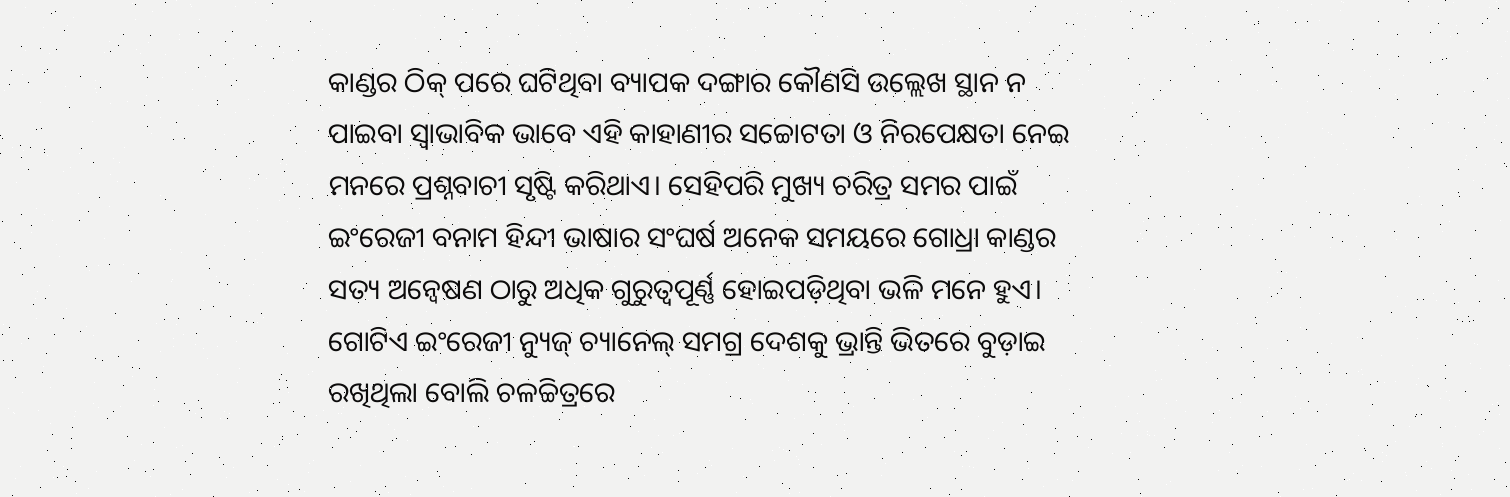କାଣ୍ଡର ଠିକ୍ ପରେ ଘଟିଥିବା ବ୍ୟାପକ ଦଙ୍ଗାର କୌଣସି ଉଲ୍ଲେଖ ସ୍ଥାନ ନ ପାଇବା ସ୍ବାଭାବିକ ଭାବେ ଏହି କାହାଣୀର ସଚ୍ଚୋଟତା ଓ ନିରପେକ୍ଷତା ନେଇ ମନରେ ପ୍ରଶ୍ନବାଚୀ ସୃଷ୍ଟି କରିଥାଏ। ସେହିପରି ମୁଖ୍ୟ ଚରିତ୍ର ସମର ପାଇଁ ଇଂରେଜୀ ବନାମ ହିନ୍ଦୀ ଭାଷାର ସଂଘର୍ଷ ଅନେକ ସମୟରେ ଗୋଧ୍ରା କାଣ୍ଡର ସତ୍ୟ ଅନ୍ବେଷଣ ଠାରୁ ଅଧିକ ଗୁରୁତ୍ବପୂର୍ଣ୍ଣ ହୋଇପଡ଼ିଥିବା ଭଳି ମନେ ହୁଏ। ଗୋଟିଏ ଇଂରେଜୀ ନ୍ୟୁଜ୍‌ ଚ୍ୟାନେଲ୍‌ ସମଗ୍ର ଦେଶକୁ ଭ୍ରାନ୍ତି ଭିତରେ ବୁଡ଼ାଇ ରଖିଥିଲା ବୋଲି ଚଳଚ୍ଚିତ୍ରରେ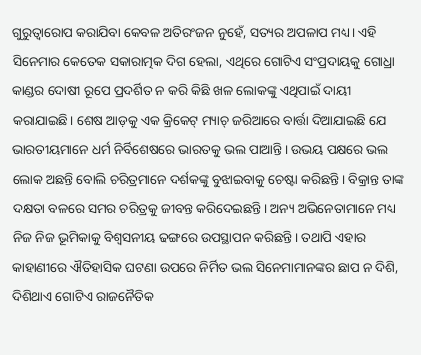ଗୁରୁତ୍ବାରୋପ କରାଯିବା କେବଳ ଅତିରଂଜନ ନୁହେଁ, ସତ୍ୟର ଅପଳାପ ମଧ୍ୟ। ଏହି ସିନେମାର କେତେକ ସକାରାତ୍ମକ ଦିଗ ହେଲା, ଏଥିରେ ଗୋଟିଏ ସଂପ୍ରଦାୟକୁ ଗୋଧ୍ରା କାଣ୍ଡର ଦୋଷୀ ରୂପେ ପ୍ରଦର୍ଶିତ ନ କରି କିଛି ଖଳ ଲୋକଙ୍କୁ ଏଥିପାଇଁ ଦାୟୀ କରାଯାଇଛି। ଶେଷ ଆଡ଼କୁ ଏକ କ୍ରିକେଟ୍‌ ମ୍ୟାଚ୍‌ ଜରିଆରେ ବାର୍ତ୍ତା ଦିଆଯାଇଛି ଯେ ଭାରତୀୟମାନେ ଧର୍ମ ନିର୍ବିଶେଷରେ ଭାରତକୁ ଭଲ ପାଆନ୍ତି। ଉଭୟ ପକ୍ଷରେ ଭଲ ଲୋକ ଅଛନ୍ତି ବୋଲି ଚରିତ୍ରମାନେ ଦର୍ଶକଙ୍କୁ ବୁଝାଇବାକୁ ଚେଷ୍ଟା କରିଛନ୍ତି। ବିକ୍ରାନ୍ତ ତାଙ୍କ ଦକ୍ଷତା ବଳରେ ସମର ଚରିତ୍ରକୁ ଜୀବନ୍ତ କରିଦେଇଛନ୍ତି। ଅନ୍ୟ ଅଭିନେତାମାନେ ମଧ୍ୟ ନିଜ ନିଜ ଭୂମିକାକୁ ବିଶ୍ବସନୀୟ ଢଙ୍ଗରେ ଉପସ୍ଥାପନ କରିଛନ୍ତି। ତଥାପି ଏହାର କାହାଣୀରେ ଐତିହାସିକ ଘଟଣା ଉପରେ ନିର୍ମିତ ଭଲ ସିନେମାମାନଙ୍କର ଛାପ ନ ଦିଶି, ଦିଶିଥାଏ ଗୋଟିଏ ରାଜନୈତିକ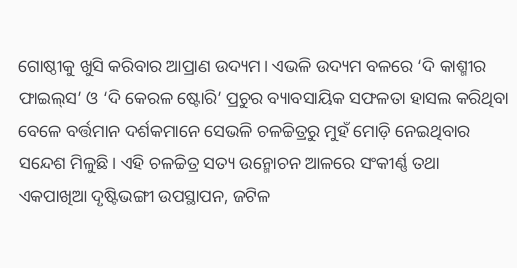ଗୋଷ୍ଠୀକୁ ଖୁସି କରିବାର ଆପ୍ରାଣ ଉଦ୍ୟମ। ଏଭଳି ଉଦ୍ୟମ ବଳରେ ‘ଦି କାଶ୍ମୀର ଫାଇଲ୍‌ସ’ ଓ ‘ଦି କେରଳ ଷ୍ଟୋରି’ ପ୍ରଚୁର ବ୍ୟାବସାୟିକ ସଫଳତା ହାସଲ କରିଥିବା ବେଳେ ବର୍ତ୍ତମାନ ଦର୍ଶକମାନେ ସେଭଳି ଚଳଚ୍ଚିତ୍ରରୁ ମୁହଁ ମୋଡ଼ି ନେଇଥିବାର ସନ୍ଦେଶ ମିଳୁଛି। ଏହି ଚଳଚ୍ଚିତ୍ର ସତ୍ୟ ଉନ୍ମୋଚନ ଆଳରେ ସଂକୀର୍ଣ୍ଣ ତଥା ଏକପାଖିଆ ଦୃଷ୍ଟିଭଙ୍ଗୀ ଉପସ୍ଥାପନ, ଜଟିଳ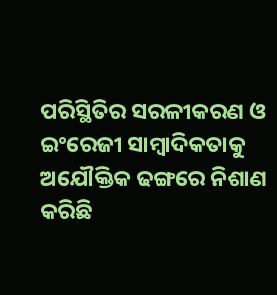ପରିସ୍ଥିତିର ସରଳୀକରଣ ଓ ଇଂରେଜୀ ସାମ୍ବାଦିକତାକୁ ଅଯୌକ୍ତିକ ଢଙ୍ଗରେ ନିଶାଣ କରିଛି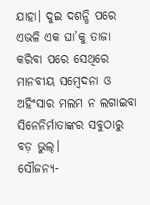ଯାହା। ଦୁଇ ଦଶନ୍ଧି ପରେ ଏଭଳି ଏକ ଘା’କୁ ତାଜା କରିବା ପରେ ସେଥିରେ ମାନବୀୟ ସମ୍ବେଦନା ଓ ଅହିଂସାର ମଲମ ନ ଲଗାଇବା ସିନେନିର୍ମାତାଙ୍କର ସବୁଠାରୁ ବଡ଼ ଭୁଲ୍‌।
ସୌଜନ୍ୟ-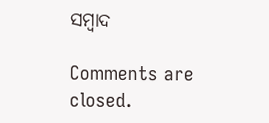ସମ୍ୱାଦ

Comments are closed.